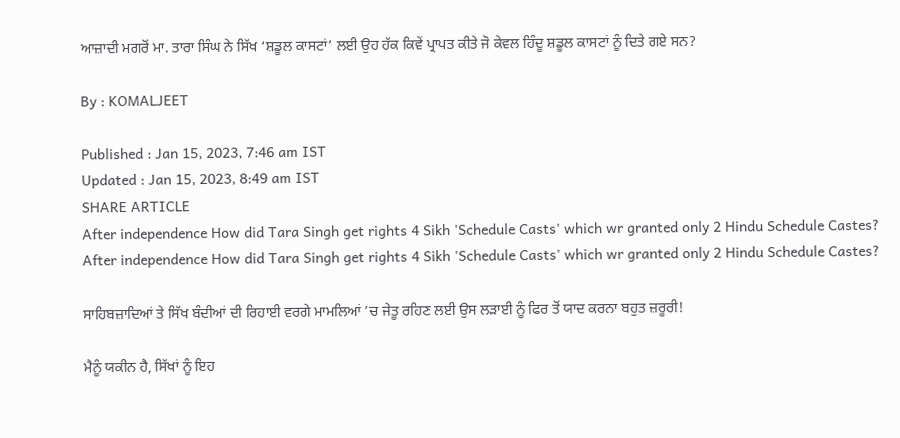ਆਜ਼ਾਦੀ ਮਗਰੋਂ ਮਾ. ਤਾਰਾ ਸਿੰਘ ਨੇ ਸਿੱਖ ‘ਸ਼ਡੂਲ ਕਾਸਟਾਂ’ ਲਈ ਉਹ ਹੱਕ ਕਿਵੇਂ ਪ੍ਰਾਪਤ ਕੀਤੇ ਜੋ ਕੇਵਲ ਹਿੰਦੂ ਸ਼ਡੂਲ ਕਾਸਟਾਂ ਨੂੰ ਦਿਤੇ ਗਏ ਸਨ?

By : KOMALJEET

Published : Jan 15, 2023, 7:46 am IST
Updated : Jan 15, 2023, 8:49 am IST
SHARE ARTICLE
After independence How did Tara Singh get rights 4 Sikh 'Schedule Casts' which wr granted only 2 Hindu Schedule Castes?
After independence How did Tara Singh get rights 4 Sikh 'Schedule Casts' which wr granted only 2 Hindu Schedule Castes?

ਸਾਹਿਬਜ਼ਾਦਿਆਂ ਤੇ ਸਿੱਖ ਬੰਦੀਆਂ ਦੀ ਰਿਹਾਈ ਵਰਗੇ ਮਾਮਲਿਆਂ ’ਚ ਜੇਤੂ ਰਹਿਣ ਲਈ ਉਸ ਲੜਾਈ ਨੂੰ ਫਿਰ ਤੋਂ ਯਾਦ ਕਰਨਾ ਬਹੁਤ ਜ਼ਰੂਰੀ!

ਮੈਨੂੰ ਯਕੀਨ ਹੈ, ਸਿੱਖਾਂ ਨੂੰ ਇਹ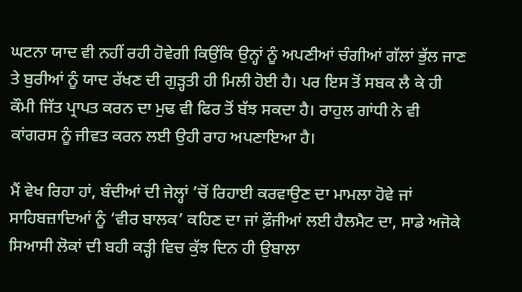ਘਟਨਾ ਯਾਦ ਵੀ ਨਹੀਂ ਰਹੀ ਹੋਵੇਗੀ ਕਿਉਂਕਿ ਉਨ੍ਹਾਂ ਨੂੰ ਅਪਣੀਆਂ ਚੰਗੀਆਂ ਗੱਲਾਂ ਭੁੱਲ ਜਾਣ ਤੇ ਬੁਰੀਆਂ ਨੂੰ ਯਾਦ ਰੱਖਣ ਦੀ ਗੁੜ੍ਹਤੀ ਹੀ ਮਿਲੀ ਹੋਈ ਹੈ। ਪਰ ਇਸ ਤੋਂ ਸਬਕ ਲੈ ਕੇ ਹੀ ਕੌਮੀ ਜਿੱਤ ਪ੍ਰਾਪਤ ਕਰਨ ਦਾ ਮੁਢ ਵੀ ਫਿਰ ਤੋਂ ਬੱਝ ਸਕਦਾ ਹੈ। ਰਾਹੁਲ ਗਾਂਧੀ ਨੇ ਵੀ ਕਾਂਗਰਸ ਨੂੰ ਜੀਵਤ ਕਰਨ ਲਈ ਉਹੀ ਰਾਹ ਅਪਣਾਇਆ ਹੈ।

ਮੈਂ ਵੇਖ ਰਿਹਾ ਹਾਂ, ਬੰਦੀਆਂ ਦੀ ਜੇਲ੍ਹਾਂ ’ਚੋਂ ਰਿਹਾਈ ਕਰਵਾਉਣ ਦਾ ਮਾਮਲਾ ਹੋਵੇ ਜਾਂ ਸਾਹਿਬਜ਼ਾਦਿਆਂ ਨੂੰ ‘ਵੀਰ ਬਾਲਕ’ ਕਹਿਣ ਦਾ ਜਾਂ ਫ਼ੌਜੀਆਂ ਲਈ ਹੈਲਮੈਟ ਦਾ, ਸਾਡੇ ਅਜੋਕੇ ਸਿਆਸੀ ਲੋਕਾਂ ਦੀ ਬਹੀ ਕੜ੍ਹੀ ਵਿਚ ਕੁੱਝ ਦਿਨ ਹੀ ਉਬਾਲਾ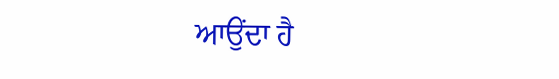ਆਉਂਦਾ ਹੈ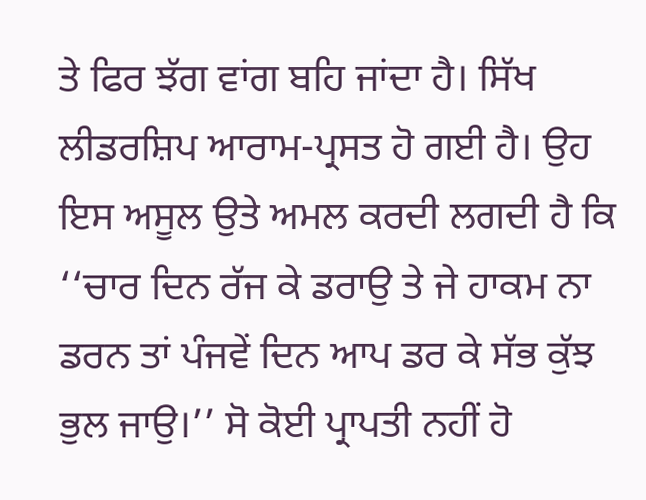ਤੇ ਫਿਰ ਝੱਗ ਵਾਂਗ ਬਹਿ ਜਾਂਦਾ ਹੈ। ਸਿੱਖ ਲੀਡਰਸ਼ਿਪ ਆਰਾਮ-ਪ੍ਰਸਤ ਹੋ ਗਈ ਹੈ। ਉਹ ਇਸ ਅਸੂਲ ਉਤੇ ਅਮਲ ਕਰਦੀ ਲਗਦੀ ਹੈ ਕਿ ‘‘ਚਾਰ ਦਿਨ ਰੱਜ ਕੇ ਡਰਾਉ ਤੇ ਜੇ ਹਾਕਮ ਨਾ ਡਰਨ ਤਾਂ ਪੰਜਵੇਂ ਦਿਨ ਆਪ ਡਰ ਕੇ ਸੱਭ ਕੁੱਝ ਭੁਲ ਜਾਉ।’’ ਸੋ ਕੋਈ ਪ੍ਰਾਪਤੀ ਨਹੀਂ ਹੋ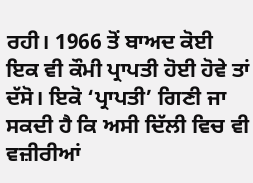ਰਹੀ। 1966 ਤੋਂ ਬਾਅਦ ਕੋਈ ਇਕ ਵੀ ਕੌਮੀ ਪ੍ਰਾਪਤੀ ਹੋਈ ਹੋਵੇ ਤਾਂ ਦੱਸੋ। ਇਕੋ ‘ਪ੍ਰਾਪਤੀ’ ਗਿਣੀ ਜਾ ਸਕਦੀ ਹੈ ਕਿ ਅਸੀ ਦਿੱਲੀ ਵਿਚ ਵੀ ਵਜ਼ੀਰੀਆਂ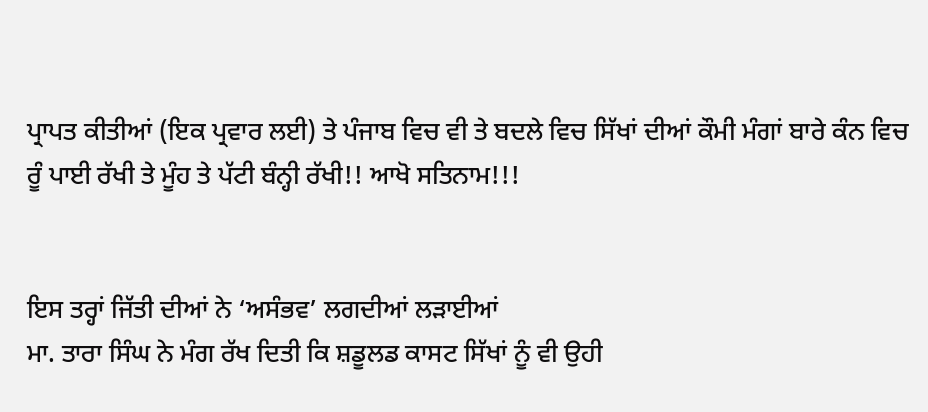ਪ੍ਰਾਪਤ ਕੀਤੀਆਂ (ਇਕ ਪ੍ਰਵਾਰ ਲਈ) ਤੇ ਪੰਜਾਬ ਵਿਚ ਵੀ ਤੇ ਬਦਲੇ ਵਿਚ ਸਿੱਖਾਂ ਦੀਆਂ ਕੌਮੀ ਮੰਗਾਂ ਬਾਰੇ ਕੰਨ ਵਿਚ ਰੂੰ ਪਾਈ ਰੱਖੀ ਤੇ ਮੂੰਹ ਤੇ ਪੱਟੀ ਬੰਨ੍ਹੀ ਰੱਖੀ!! ਆਖੋ ਸਤਿਨਾਮ!!!


ਇਸ ਤਰ੍ਹਾਂ ਜਿੱਤੀ ਦੀਆਂ ਨੇ ‘ਅਸੰਭਵ’ ਲਗਦੀਆਂ ਲੜਾਈਆਂ
ਮਾ. ਤਾਰਾ ਸਿੰਘ ਨੇ ਮੰਗ ਰੱਖ ਦਿਤੀ ਕਿ ਸ਼ਡੂਲਡ ਕਾਸਟ ਸਿੱਖਾਂ ਨੂੰ ਵੀ ਉਹੀ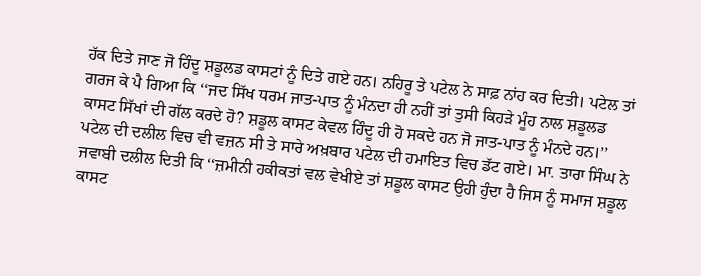ਹੱਕ ਦਿਤੇ ਜਾਣ ਜੋ ਹਿੰਦੂ ਸ਼ਡੂਲਡ ਕਾਸਟਾਂ ਨੂੰ ਦਿਤੇ ਗਏ ਹਨ। ਨਹਿਰੂ ਤੇ ਪਟੇਲ ਨੇ ਸਾਫ਼ ਨਾਂਹ ਕਰ ਦਿਤੀ। ਪਟੇਲ ਤਾਂ ਗਰਜ ਕੇ ਪੈ ਗਿਆ ਕਿ ‘‘ਜਦ ਸਿੱਖ ਧਰਮ ਜਾਤ-ਪਾਤ ਨੂੰ ਮੰਨਦਾ ਹੀ ਨਹੀਂ ਤਾਂ ਤੁਸੀ ਕਿਹੜੇ ਮੂੰਹ ਨਾਲ ਸ਼ਡੂਲਡ ਕਾਸਟ ਸਿੱਖਾਂ ਦੀ ਗੱਲ ਕਰਦੇ ਹੋ? ਸ਼ਡੂਲ ਕਾਸਟ ਕੇਵਲ ਹਿੰਦੂ ਹੀ ਹੋ ਸਕਦੇ ਹਨ ਜੋ ਜਾਤ-ਪਾਤ ਨੂੰ ਮੰਨਦੇ ਹਨ।’’
ਪਟੇਲ ਦੀ ਦਲੀਲ ਵਿਚ ਵੀ ਵਜ਼ਨ ਸੀ ਤੇ ਸਾਰੇ ਅਖ਼ਬਾਰ ਪਟੇਲ ਦੀ ਹਮਾਇਤ ਵਿਚ ਡੱਟ ਗਏ। ਮਾ. ਤਾਰਾ ਸਿੰਘ ਨੇ ਜਵਾਬੀ ਦਲੀਲ ਦਿਤੀ ਕਿ ‘‘ਜ਼ਮੀਨੀ ਹਕੀਕਤਾਂ ਵਲ ਵੇਖੀਏ ਤਾਂ ਸ਼ਡੂਲ ਕਾਸਟ ਉਹੀ ਹੁੰਦਾ ਹੈ ਜਿਸ ਨੂੰ ਸਮਾਜ ਸ਼ਡੂਲ ਕਾਸਟ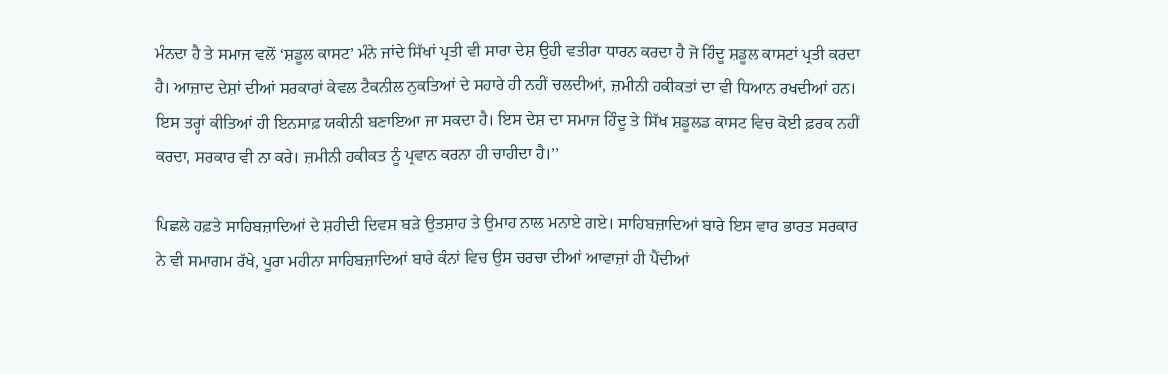ਮੰਨਦਾ ਹੈ ਤੇ ਸਮਾਜ ਵਲੋਂ ‘ਸ਼ਡੂਲ ਕਾਸਟ’ ਮੰਨੇ ਜਾਂਦੇ ਸਿੱਖਾਂ ਪ੍ਰਤੀ ਵੀ ਸਾਰਾ ਦੇਸ਼ ਉਹੀ ਵਤੀਰਾ ਧਾਰਨ ਕਰਦਾ ਹੈ ਜੋ ਹਿੰਦੂ ਸ਼ਡੂਲ ਕਾਸਟਾਂ ਪ੍ਰਤੀ ਕਰਦਾ ਹੈ। ਆਜ਼ਾਦ ਦੇਸ਼ਾਂ ਦੀਆਂ ਸਰਕਾਰਾਂ ਕੇਵਲ ਟੈਕਨੀਲ ਨੁਕਤਿਆਂ ਦੇ ਸਹਾਰੇ ਹੀ ਨਹੀਂ ਚਲਦੀਆਂ, ਜ਼ਮੀਨੀ ਹਕੀਕਤਾਂ ਦਾ ਵੀ ਧਿਆਨ ਰਖਦੀਆਂ ਹਨ। ਇਸ ਤਰ੍ਹਾਂ ਕੀਤਿਆਂ ਹੀ ਇਨਸਾਫ਼ ਯਕੀਨੀ ਬਣਾਇਆ ਜਾ ਸਕਦਾ ਹੈ। ਇਸ ਦੇਸ਼ ਦਾ ਸਮਾਜ ਹਿੰਦੂ ਤੇ ਸਿੱਖ ਸ਼ਡੂਲਡ ਕਾਸਟ ਵਿਚ ਕੋਈ ਫ਼ਰਕ ਨਹੀਂ ਕਰਦਾ, ਸਰਕਾਰ ਵੀ ਨਾ ਕਰੇ। ਜ਼ਮੀਨੀ ਹਕੀਕਤ ਨੂੰ ਪ੍ਰਵਾਨ ਕਰਨਾ ਹੀ ਚਾਹੀਦਾ ਹੈ।’’

ਪਿਛਲੇ ਹਫ਼ਤੇ ਸਾਹਿਬਜ਼ਾਦਿਆਂ ਦੇ ਸ਼ਹੀਦੀ ਦਿਵਸ ਬੜੇ ਉਤਸ਼ਾਹ ਤੇ ਉਮਾਹ ਨਾਲ ਮਨਾਏ ਗਏ। ਸਾਹਿਬਜ਼ਾਦਿਆਂ ਬਾਰੇ ਇਸ ਵਾਰ ਭਾਰਤ ਸਰਕਾਰ ਨੇ ਵੀ ਸਮਾਗਮ ਰੱਖੇ, ਪੂਰਾ ਮਹੀਨਾ ਸਾਹਿਬਜ਼ਾਦਿਆਂ ਬਾਰੇ ਕੰਨਾਂ ਵਿਚ ਉਸ ਚਰਚਾ ਦੀਆਂ ਆਵਾਜ਼ਾਂ ਹੀ ਪੈਂਦੀਆਂ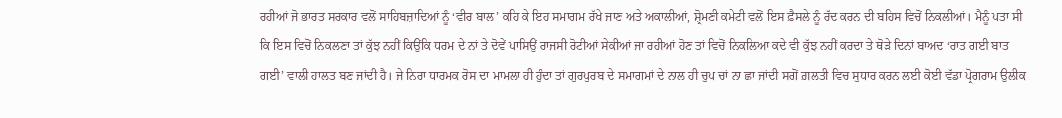ਰਹੀਆਂ ਜੋ ਭਾਰਤ ਸਰਕਾਰ ਵਲੋਂ ਸਾਹਿਬਜ਼ਾਦਿਆਂ ਨੂੰ ‘ਵੀਰ ਬਾਲ’ ਕਹਿ ਕੇ ਇਹ ਸਮਾਗਮ ਰੱਖੇ ਜਾਣ ਅਤੇ ਅਕਾਲੀਆਂ, ਸ਼੍ਰੋਮਣੀ ਕਮੇਟੀ ਵਲੋਂ ਇਸ ਫ਼ੈਸਲੇ ਨੂੰ ਰੱਦ ਕਰਨ ਦੀ ਬਹਿਸ ਵਿਚੋਂ ਨਿਕਲੀਆਂ। ਮੈਨੂੰ ਪਤਾ ਸੀ ਕਿ ਇਸ ਵਿਚੋਂ ਨਿਕਲਣਾ ਤਾਂ ਕੁੱਝ ਨਹੀਂ ਕਿਉਂਕਿ ਧਰਮ ਦੇ ਨਾਂ ਤੇ ਦੋਵੇਂ ਪਾਸਿਉਂ ਰਾਜਸੀ ਰੋਟੀਆਂ ਸੇਕੀਆਂ ਜਾ ਰਹੀਆਂ ਹੋਣ ਤਾਂ ਵਿਚੋਂ ਨਿਕਲਿਆ ਕਦੇ ਵੀ ਕੁੱਝ ਨਹੀਂ ਕਰਦਾ ਤੇ ਥੋੜੇ ਦਿਨਾਂ ਬਾਅਦ ‘ਰਾਤ ਗਈ ਬਾਤ ਗਈ’ ਵਾਲੀ ਹਾਲਤ ਬਣ ਜਾਂਦੀ ਹੈ। ਜੇ ਨਿਰਾ ਧਾਰਮਕ ਰੋਸ ਦਾ ਮਾਮਲਾ ਹੀ ਹੁੰਦਾ ਤਾਂ ਗੁਰਪੁਰਬ ਦੇ ਸਮਾਗਮਾਂ ਦੇ ਨਾਲ ਹੀ ਚੁਪ ਚਾਂ ਨਾ ਛਾ ਜਾਂਦੀ ਸਗੋਂ ਗ਼ਲਤੀ ਵਿਚ ਸੁਧਾਰ ਕਰਨ ਲਈ ਕੋਈ ਵੱਡਾ ਪ੍ਰੋਗਰਾਮ ਉਲੀਕ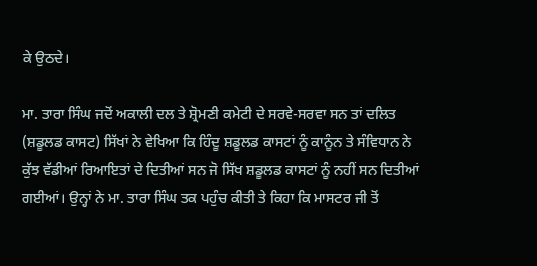ਕੇ ਉਠਦੇ।

ਮਾ. ਤਾਰਾ ਸਿੰਘ ਜਦੋਂ ਅਕਾਲੀ ਦਲ ਤੇ ਸ਼੍ਰੋਮਣੀ ਕਮੇਟੀ ਦੇ ਸਰਵੇ-ਸਰਵਾ ਸਨ ਤਾਂ ਦਲਿਤ (ਸ਼ਡੂਲਡ ਕਾਸਟ) ਸਿੱਖਾਂ ਨੇ ਵੇਖਿਆ ਕਿ ਹਿੰਦੂ ਸ਼ਡੂਲਡ ਕਾਸਟਾਂ ਨੂੰ ਕਾਨੂੰਨ ਤੇ ਸੰਵਿਧਾਨ ਨੇ ਕੁੱਝ ਵੱਡੀਆਂ ਰਿਆਇਤਾਂ ਦੇ ਦਿਤੀਆਂ ਸਨ ਜੋ ਸਿੱਖ ਸ਼ਡੂਲਡ ਕਾਸਟਾਂ ਨੂੰ ਨਹੀਂ ਸਨ ਦਿਤੀਆਂ ਗਈਆਂ। ਉਨ੍ਹਾਂ ਨੇ ਮਾ. ਤਾਰਾ ਸਿੰਘ ਤਕ ਪਹੁੰਚ ਕੀਤੀ ਤੇ ਕਿਹਾ ਕਿ ਮਾਸਟਰ ਜੀ ਤੋਂ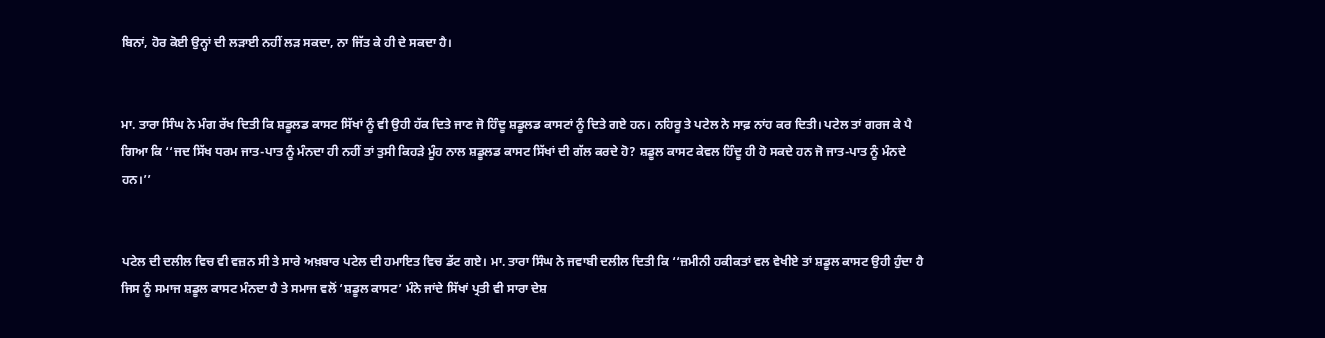ਬਿਨਾਂ, ਹੋਰ ਕੋਈ ਉਨ੍ਹਾਂ ਦੀ ਲੜਾਈ ਨਹੀਂ ਲੜ ਸਕਦਾ, ਨਾ ਜਿੱਤ ਕੇ ਹੀ ਦੇ ਸਕਦਾ ਹੈ।


ਮਾ. ਤਾਰਾ ਸਿੰਘ ਨੇ ਮੰਗ ਰੱਖ ਦਿਤੀ ਕਿ ਸ਼ਡੂਲਡ ਕਾਸਟ ਸਿੱਖਾਂ ਨੂੰ ਵੀ ਉਹੀ ਹੱਕ ਦਿਤੇ ਜਾਣ ਜੋ ਹਿੰਦੂ ਸ਼ਡੂਲਡ ਕਾਸਟਾਂ ਨੂੰ ਦਿਤੇ ਗਏ ਹਨ। ਨਹਿਰੂ ਤੇ ਪਟੇਲ ਨੇ ਸਾਫ਼ ਨਾਂਹ ਕਰ ਦਿਤੀ। ਪਟੇਲ ਤਾਂ ਗਰਜ ਕੇ ਪੈ ਗਿਆ ਕਿ ‘‘ਜਦ ਸਿੱਖ ਧਰਮ ਜਾਤ-ਪਾਤ ਨੂੰ ਮੰਨਦਾ ਹੀ ਨਹੀਂ ਤਾਂ ਤੁਸੀ ਕਿਹੜੇ ਮੂੰਹ ਨਾਲ ਸ਼ਡੂਲਡ ਕਾਸਟ ਸਿੱਖਾਂ ਦੀ ਗੱਲ ਕਰਦੇ ਹੋ? ਸ਼ਡੂਲ ਕਾਸਟ ਕੇਵਲ ਹਿੰਦੂ ਹੀ ਹੋ ਸਕਦੇ ਹਨ ਜੋ ਜਾਤ-ਪਾਤ ਨੂੰ ਮੰਨਦੇ ਹਨ।’’


ਪਟੇਲ ਦੀ ਦਲੀਲ ਵਿਚ ਵੀ ਵਜ਼ਨ ਸੀ ਤੇ ਸਾਰੇ ਅਖ਼ਬਾਰ ਪਟੇਲ ਦੀ ਹਮਾਇਤ ਵਿਚ ਡੱਟ ਗਏ। ਮਾ. ਤਾਰਾ ਸਿੰਘ ਨੇ ਜਵਾਬੀ ਦਲੀਲ ਦਿਤੀ ਕਿ ‘‘ਜ਼ਮੀਨੀ ਹਕੀਕਤਾਂ ਵਲ ਵੇਖੀਏ ਤਾਂ ਸ਼ਡੂਲ ਕਾਸਟ ਉਹੀ ਹੁੰਦਾ ਹੈ ਜਿਸ ਨੂੰ ਸਮਾਜ ਸ਼ਡੂਲ ਕਾਸਟ ਮੰਨਦਾ ਹੈ ਤੇ ਸਮਾਜ ਵਲੋਂ ‘ਸ਼ਡੂਲ ਕਾਸਟ’ ਮੰਨੇ ਜਾਂਦੇ ਸਿੱਖਾਂ ਪ੍ਰਤੀ ਵੀ ਸਾਰਾ ਦੇਸ਼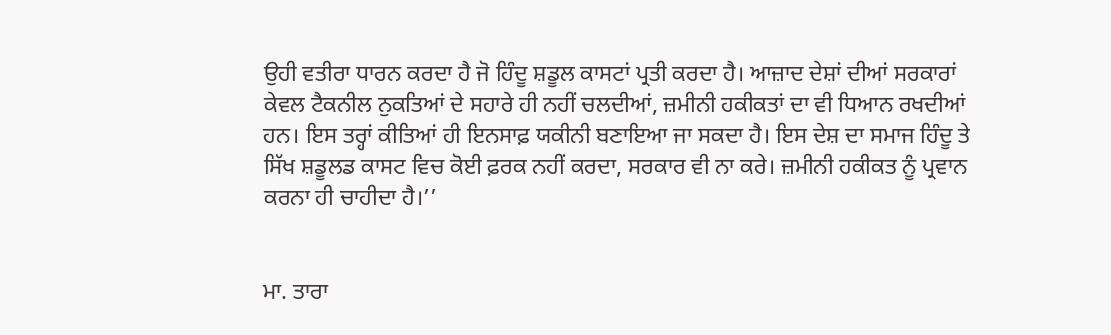ਉਹੀ ਵਤੀਰਾ ਧਾਰਨ ਕਰਦਾ ਹੈ ਜੋ ਹਿੰਦੂ ਸ਼ਡੂਲ ਕਾਸਟਾਂ ਪ੍ਰਤੀ ਕਰਦਾ ਹੈ। ਆਜ਼ਾਦ ਦੇਸ਼ਾਂ ਦੀਆਂ ਸਰਕਾਰਾਂ ਕੇਵਲ ਟੈਕਨੀਲ ਨੁਕਤਿਆਂ ਦੇ ਸਹਾਰੇ ਹੀ ਨਹੀਂ ਚਲਦੀਆਂ, ਜ਼ਮੀਨੀ ਹਕੀਕਤਾਂ ਦਾ ਵੀ ਧਿਆਨ ਰਖਦੀਆਂ ਹਨ। ਇਸ ਤਰ੍ਹਾਂ ਕੀਤਿਆਂ ਹੀ ਇਨਸਾਫ਼ ਯਕੀਨੀ ਬਣਾਇਆ ਜਾ ਸਕਦਾ ਹੈ। ਇਸ ਦੇਸ਼ ਦਾ ਸਮਾਜ ਹਿੰਦੂ ਤੇ ਸਿੱਖ ਸ਼ਡੂਲਡ ਕਾਸਟ ਵਿਚ ਕੋਈ ਫ਼ਰਕ ਨਹੀਂ ਕਰਦਾ, ਸਰਕਾਰ ਵੀ ਨਾ ਕਰੇ। ਜ਼ਮੀਨੀ ਹਕੀਕਤ ਨੂੰ ਪ੍ਰਵਾਨ ਕਰਨਾ ਹੀ ਚਾਹੀਦਾ ਹੈ।’’


ਮਾ. ਤਾਰਾ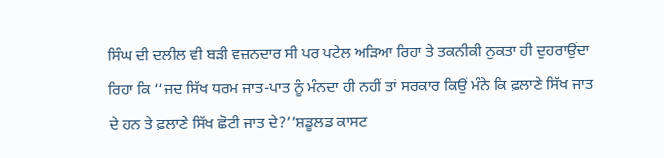ਸਿੰਘ ਦੀ ਦਲੀਲ ਵੀ ਬੜੀ ਵਜ਼ਨਦਾਰ ਸੀ ਪਰ ਪਟੇਲ ਅੜਿਆ ਰਿਹਾ ਤੇ ਤਕਨੀਕੀ ਨੁਕਤਾ ਹੀ ਦੁਹਰਾਉਂਦਾ ਰਿਹਾ ਕਿ ‘‘ਜਦ ਸਿੱਖ ਧਰਮ ਜਾਤ-ਪਾਤ ਨੂੰ ਮੰਨਦਾ ਹੀ ਨਹੀਂ ਤਾਂ ਸਰਕਾਰ ਕਿਉਂ ਮੰਨੇ ਕਿ ਫ਼ਲਾਣੇ ਸਿੱਖ ਜਾਤ ਦੇ ਹਨ ਤੇ ਫ਼ਲਾਣੇ ਸਿੱਖ ਛੋਟੀ ਜਾਤ ਦੇ?’’ਸ਼ਡੂਲਡ ਕਾਸਟ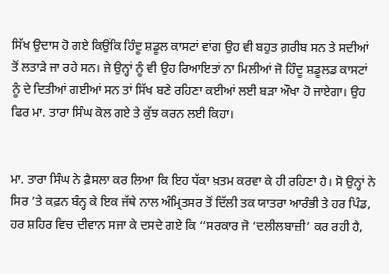ਸਿੱਖ ਉਦਾਸ ਹੋ ਗਏ ਕਿਉਂਕਿ ਹਿੰਦੂ ਸ਼ਡੂਲ ਕਾਸਟਾਂ ਵਾਂਗ ਉਹ ਵੀ ਬਹੁਤ ਗ਼ਰੀਬ ਸਨ ਤੇ ਸਦੀਆਂ ਤੋਂ ਲਤਾੜੇ ਜਾ ਰਹੇ ਸਨ। ਜੇ ਉਨ੍ਹਾਂ ਨੂੰ ਵੀ ਉਹ ਰਿਆਇਤਾਂ ਨਾ ਮਿਲੀਆਂ ਜੋ ਹਿੰਦੂ ਸ਼ਡੂਲਡ ਕਾਸਟਾਂ ਨੂੰ ਦੇ ਦਿਤੀਆਂ ਗਈਆਂ ਸਨ ਤਾਂ ਸਿੱਖ ਬਣੇ ਰਹਿਣਾ ਕਈਆਂ ਲਈ ਬੜਾ ਔਖਾ ਹੋ ਜਾਏਗਾ। ਉਹ ਫਿਰ ਮਾ. ਤਾਰਾ ਸਿੰਘ ਕੋਲ ਗਏ ਤੇ ਕੁੱਝ ਕਰਨ ਲਈ ਕਿਹਾ।


ਮਾ. ਤਾਰਾ ਸਿੰਘ ਨੇ ਫ਼ੈਸਲਾ ਕਰ ਲਿਆ ਕਿ ਇਹ ਧੱਕਾ ਖ਼ਤਮ ਕਰਵਾ ਕੇ ਹੀ ਰਹਿਣਾ ਹੈ। ਸੋ ਉਨ੍ਹਾਂ ਨੇ ਸਿਰ ’ਤੇ ਕਫ਼ਨ ਬੰਨ੍ਹ ਕੇ ਇਕ ਜੱਥੇ ਨਾਲ ਅੰਮ੍ਰਿਤਸਰ ਤੋਂ ਦਿੱਲੀ ਤਕ ਯਾਤਰਾ ਆਰੰਭੀ ਤੇ ਹਰ ਪਿੰਡ, ਹਰ ਸ਼ਹਿਰ ਵਿਚ ਦੀਵਾਨ ਸਜਾ ਕੇ ਦਸਦੇ ਗਏ ਕਿ ‘‘ਸਰਕਾਰ ਜੋ ‘ਦਲੀਲਬਾਜ਼ੀ’ ਕਰ ਰਹੀ ਹੈ,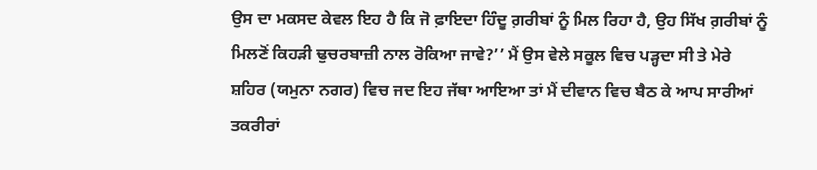ਉਸ ਦਾ ਮਕਸਦ ਕੇਵਲ ਇਹ ਹੈ ਕਿ ਜੋ ਫ਼ਾਇਦਾ ਹਿੰਦੂ ਗ਼ਰੀਬਾਂ ਨੂੰ ਮਿਲ ਰਿਹਾ ਹੈ, ਉਹ ਸਿੱਖ ਗ਼ਰੀਬਾਂ ਨੂੰ ਮਿਲਣੋਂ ਕਿਹੜੀ ਢੁਚਰਬਾਜ਼ੀ ਨਾਲ ਰੋਕਿਆ ਜਾਵੇ?’’ ਮੈਂ ਉਸ ਵੇਲੇ ਸਕੂਲ ਵਿਚ ਪੜ੍ਹਦਾ ਸੀ ਤੇ ਮੇਰੇ ਸ਼ਹਿਰ (ਯਮੁਨਾ ਨਗਰ) ਵਿਚ ਜਦ ਇਹ ਜੱਥਾ ਆਇਆ ਤਾਂ ਮੈਂ ਦੀਵਾਨ ਵਿਚ ਬੈਠ ਕੇ ਆਪ ਸਾਰੀਆਂ ਤਕਰੀਰਾਂ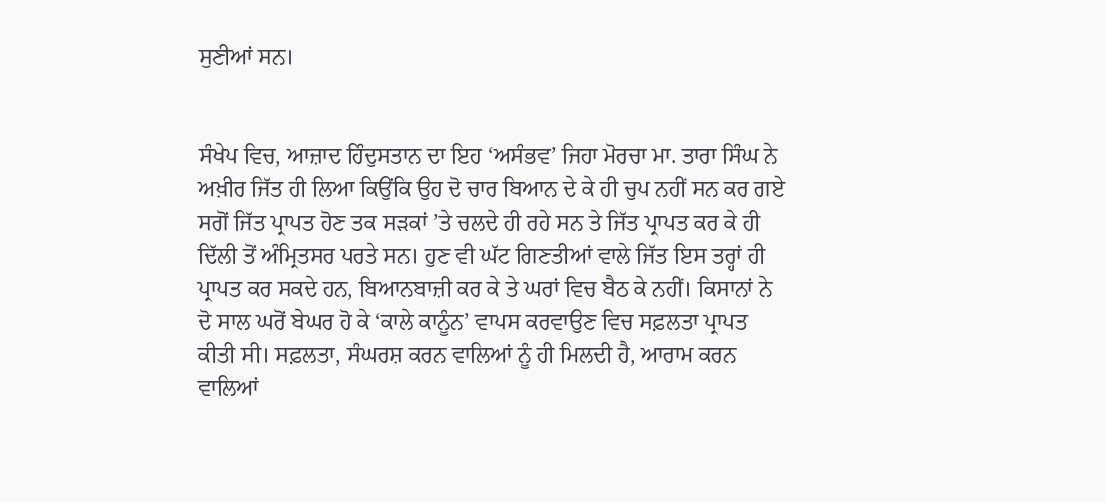ਸੁਣੀਆਂ ਸਨ।


ਸੰਖੇਪ ਵਿਚ, ਆਜ਼ਾਦ ਹਿੰਦੁਸਤਾਨ ਦਾ ਇਹ ‘ਅਸੰਭਵ’ ਜਿਹਾ ਮੋਰਚਾ ਮਾ. ਤਾਰਾ ਸਿੰਘ ਨੇ ਅਖ਼ੀਰ ਜਿੱਤ ਹੀ ਲਿਆ ਕਿਉਂਕਿ ਉਹ ਦੋ ਚਾਰ ਬਿਆਨ ਦੇ ਕੇ ਹੀ ਚੁਪ ਨਹੀਂ ਸਨ ਕਰ ਗਏ ਸਗੋਂ ਜਿੱਤ ਪ੍ਰਾਪਤ ਹੋਣ ਤਕ ਸੜਕਾਂ ’ਤੇ ਚਲਦੇ ਹੀ ਰਹੇ ਸਨ ਤੇ ਜਿੱਤ ਪ੍ਰਾਪਤ ਕਰ ਕੇ ਹੀ ਦਿੱਲੀ ਤੋਂ ਅੰਮ੍ਰਿਤਸਰ ਪਰਤੇ ਸਨ। ਹੁਣ ਵੀ ਘੱਟ ਗਿਣਤੀਆਂ ਵਾਲੇ ਜਿੱਤ ਇਸ ਤਰ੍ਹਾਂ ਹੀ ਪ੍ਰਾਪਤ ਕਰ ਸਕਦੇ ਹਨ, ਬਿਆਨਬਾਜ਼ੀ ਕਰ ਕੇ ਤੇ ਘਰਾਂ ਵਿਚ ਬੈਠ ਕੇ ਨਹੀਂ। ਕਿਸਾਨਾਂ ਨੇ ਦੋ ਸਾਲ ਘਰੋਂ ਬੇਘਰ ਹੋ ਕੇ ‘ਕਾਲੇ ਕਾਨੂੰਨ’ ਵਾਪਸ ਕਰਵਾਉਣ ਵਿਚ ਸਫ਼ਲਤਾ ਪ੍ਰਾਪਤ ਕੀਤੀ ਸੀ। ਸਫ਼ਲਤਾ, ਸੰਘਰਸ਼ ਕਰਨ ਵਾਲਿਆਂ ਨੂੰ ਹੀ ਮਿਲਦੀ ਹੈ, ਆਰਾਮ ਕਰਨ ਵਾਲਿਆਂ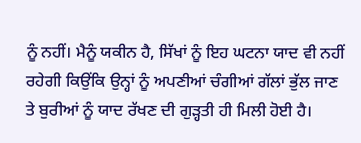ਨੂੰ ਨਹੀਂ। ਮੈਨੂੰ ਯਕੀਨ ਹੈ, ਸਿੱਖਾਂ ਨੂੰ ਇਹ ਘਟਨਾ ਯਾਦ ਵੀ ਨਹੀਂ ਰਹੇਗੀ ਕਿਉਂਕਿ ਉਨ੍ਹਾਂ ਨੂੰ ਅਪਣੀਆਂ ਚੰਗੀਆਂ ਗੱਲਾਂ ਭੁੱਲ ਜਾਣ ਤੇ ਬੁਰੀਆਂ ਨੂੰ ਯਾਦ ਰੱਖਣ ਦੀ ਗੁੜ੍ਹਤੀ ਹੀ ਮਿਲੀ ਹੋਈ ਹੈ।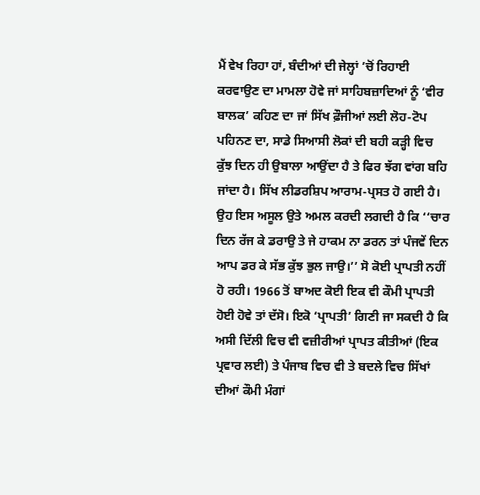ਮੈਂ ਵੇਖ ਰਿਹਾ ਹਾਂ, ਬੰਦੀਆਂ ਦੀ ਜੇਲ੍ਹਾਂ ’ਚੋਂ ਰਿਹਾਈ ਕਰਵਾਉਣ ਦਾ ਮਾਮਲਾ ਹੋਵੇ ਜਾਂ ਸਾਹਿਬਜ਼ਾਦਿਆਂ ਨੂੰ ‘ਵੀਰ ਬਾਲਕ’ ਕਹਿਣ ਦਾ ਜਾਂ ਸਿੱਖ ਫ਼ੌਜੀਆਂ ਲਈ ਲੋਹ-ਟੋਪ ਪਹਿਨਣ ਦਾ, ਸਾਡੇ ਸਿਆਸੀ ਲੋਕਾਂ ਦੀ ਬਹੀ ਕੜ੍ਹੀ ਵਿਚ ਕੁੱਝ ਦਿਨ ਹੀ ਉਬਾਲਾ ਆਉਂਦਾ ਹੈ ਤੇ ਫਿਰ ਝੱਗ ਵਾਂਗ ਬਹਿ ਜਾਂਦਾ ਹੈ। ਸਿੱਖ ਲੀਡਰਸ਼ਿਪ ਆਰਾਮ-ਪ੍ਰਸਤ ਹੋ ਗਈ ਹੈ। ਉਹ ਇਸ ਅਸੂਲ ਉਤੇ ਅਮਲ ਕਰਦੀ ਲਗਦੀ ਹੈ ਕਿ ‘‘ਚਾਰ ਦਿਨ ਰੱਜ ਕੇ ਡਰਾਉ ਤੇ ਜੇ ਹਾਕਮ ਨਾ ਡਰਨ ਤਾਂ ਪੰਜਵੇਂ ਦਿਨ ਆਪ ਡਰ ਕੇ ਸੱਭ ਕੁੱਝ ਭੁਲ ਜਾਉ।’’ ਸੋ ਕੋਈ ਪ੍ਰਾਪਤੀ ਨਹੀਂ ਹੋ ਰਹੀ। 1966 ਤੋਂ ਬਾਅਦ ਕੋਈ ਇਕ ਵੀ ਕੌਮੀ ਪ੍ਰਾਪਤੀ ਹੋਈ ਹੋਵੇ ਤਾਂ ਦੱਸੋ। ਇਕੋ ‘ਪ੍ਰਾਪਤੀ’ ਗਿਣੀ ਜਾ ਸਕਦੀ ਹੈ ਕਿ ਅਸੀ ਦਿੱਲੀ ਵਿਚ ਵੀ ਵਜ਼ੀਰੀਆਂ ਪ੍ਰਾਪਤ ਕੀਤੀਆਂ (ਇਕ ਪ੍ਰਵਾਰ ਲਈ) ਤੇ ਪੰਜਾਬ ਵਿਚ ਵੀ ਤੇ ਬਦਲੇ ਵਿਚ ਸਿੱਖਾਂ ਦੀਆਂ ਕੌਮੀ ਮੰਗਾਂ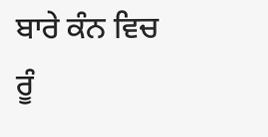ਬਾਰੇ ਕੰਨ ਵਿਚ ਰੂੰ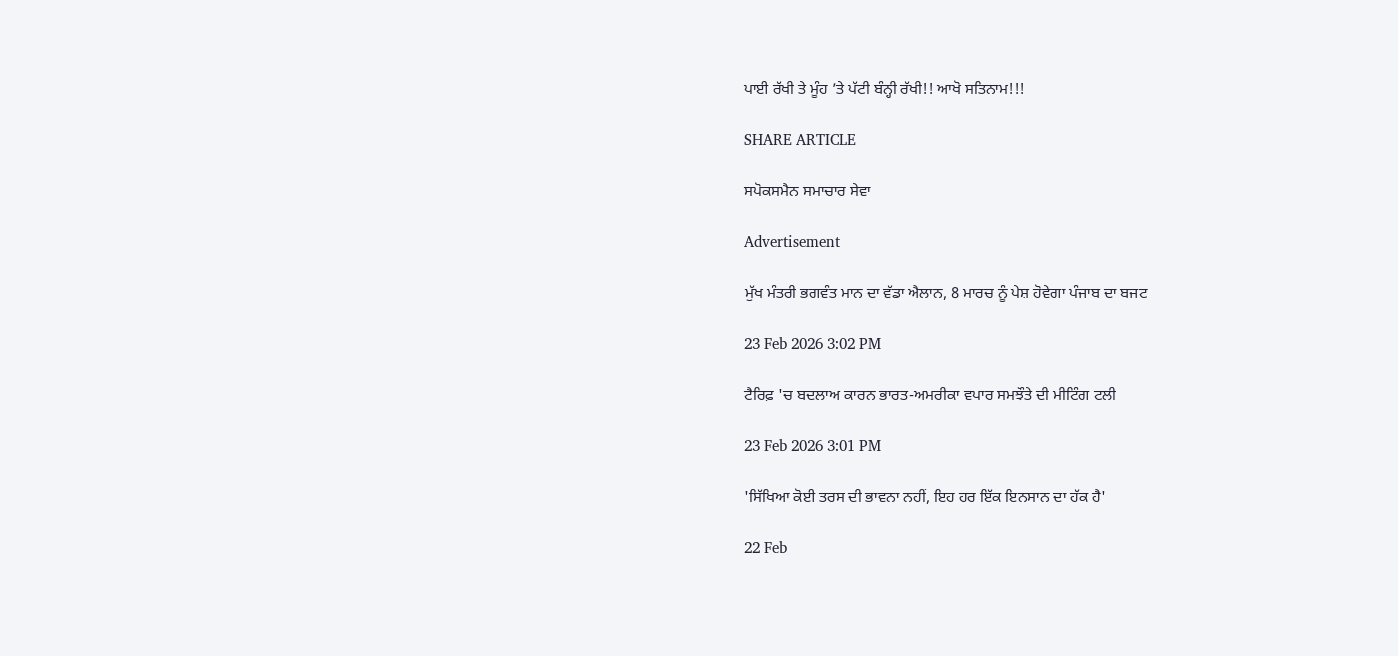ਪਾਈ ਰੱਖੀ ਤੇ ਮੂੰਹ ’ਤੇ ਪੱਟੀ ਬੰਨ੍ਹੀ ਰੱਖੀ!! ਆਖੋ ਸਤਿਨਾਮ!!!

SHARE ARTICLE

ਸਪੋਕਸਮੈਨ ਸਮਾਚਾਰ ਸੇਵਾ

Advertisement

ਮੁੱਖ ਮੰਤਰੀ ਭਗਵੰਤ ਮਾਨ ਦਾ ਵੱਡਾ ਐਲਾਨ, 8 ਮਾਰਚ ਨੂੰ ਪੇਸ਼ ਹੋਵੇਗਾ ਪੰਜਾਬ ਦਾ ਬਜਟ

23 Feb 2026 3:02 PM

ਟੈਰਿਫ਼ 'ਚ ਬਦਲਾਅ ਕਾਰਨ ਭਾਰਤ-ਅਮਰੀਕਾ ਵਪਾਰ ਸਮਝੌਤੇ ਦੀ ਮੀਟਿੰਗ ਟਲੀ

23 Feb 2026 3:01 PM

'ਸਿੱਖਿਆ ਕੋਈ ਤਰਸ ਦੀ ਭਾਵਨਾ ਨਹੀਂ, ਇਹ ਹਰ ਇੱਕ ਇਨਸਾਨ ਦਾ ਹੱਕ ਹੈ'

22 Feb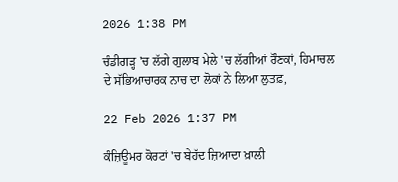2026 1:38 PM

ਚੰਡੀਗੜ੍ਹ 'ਚ ਲੱਗੇ ਗੁਲਾਬ ਮੇਲੇ 'ਚ ਲੱਗੀਆਂ ਰੌਣਕਾਂ, ਹਿਮਾਚਲ ਦੇ ਸੱਭਿਆਚਾਰਕ ਨਾਚ ਦਾ ਲੋਕਾਂ ਨੇ ਲਿਆ ਲੁਤਫ਼,

22 Feb 2026 1:37 PM

ਕੰਜ਼ਿਊਮਰ ਕੋਰਟਾਂ 'ਚ ਬੇਹੱਦ ਜ਼ਿਆਦਾ ਖ਼ਾਲੀ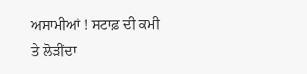ਅਸਾਮੀਆਂ ! ਸਟਾਫ਼ ਦੀ ਕਮੀ ਤੇ ਲੋੜੀਂਦਾ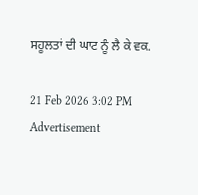ਸਹੂਲਤਾਂ ਦੀ ਘਾਟ ਨੂੰ ਲੈ ਕੇ ਵਕ.

21 Feb 2026 3:02 PM
Advertisement